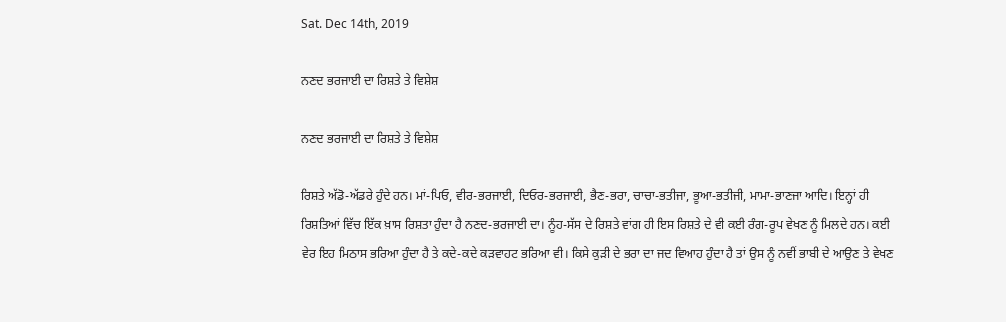Sat. Dec 14th, 2019

ਨਣਦ ਭਰਜਾਈ ਦਾ ਰਿਸ਼ਤੇ ਤੇ ਵਿਸ਼ੇਸ਼

ਨਣਦ ਭਰਜਾਈ ਦਾ ਰਿਸ਼ਤੇ ਤੇ ਵਿਸ਼ੇਸ਼

ਰਿਸ਼ਤੇ ਅੱਡੋ-ਅੱਡਰੇ ਹੁੰਦੇ ਹਨ। ਮਾਂ-ਪਿਓ, ਵੀਰ-ਭਰਜਾਈ, ਦਿਓਰ-ਭਰਜਾਈ, ਭੈਣ-ਭਰਾ, ਚਾਚਾ-ਭਤੀਜਾ, ਭੂਆ-ਭਤੀਜੀ, ਮਾਮਾ-ਭਾਣਜਾ ਆਦਿ। ਇਨ੍ਹਾਂ ਹੀ ਰਿਸ਼ਤਿਆਂ ਵਿੱਚ ਇੱਕ ਖ਼ਾਸ ਰਿਸ਼ਤਾ ਹੁੰਦਾ ਹੈ ਨਣਦ-ਭਰਜਾਈ ਦਾ। ਨੂੰਹ-ਸੱਸ ਦੇ ਰਿਸ਼ਤੇ ਵਾਂਗ ਹੀ ਇਸ ਰਿਸ਼ਤੇ ਦੇ ਵੀ ਕਈ ਰੰਗ-ਰੂਪ ਵੇਖਣ ਨੂੰ ਮਿਲਦੇ ਹਨ। ਕਈ ਵੇਰ ਇਹ ਮਿਠਾਸ ਭਰਿਆ ਹੁੰਦਾ ਹੈ ਤੇ ਕਦੇ-ਕਦੇ ਕੜਵਾਹਟ ਭਰਿਆ ਵੀ। ਕਿਸੇ ਕੁੜੀ ਦੇ ਭਰਾ ਦਾ ਜਦ ਵਿਆਹ ਹੁੰਦਾ ਹੈ ਤਾਂ ਉਸ ਨੂੰ ਨਵੀਂ ਭਾਬੀ ਦੇ ਆਉਣ ਤੇ ਵੇਖਣ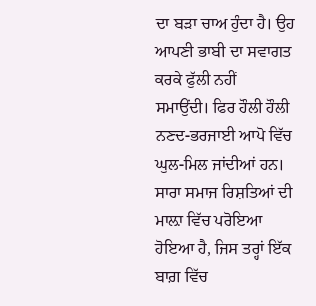ਦਾ ਬੜਾ ਚਾਅ ਹੁੰਦਾ ਹੈ। ਉਹ ਆਪਣੀ ਭਾਬੀ ਦਾ ਸਵਾਗਤ ਕਰਕੇ ਫੁੱਲੀ ਨਹੀਂ ਸਮਾਉਂਦੀ। ਫਿਰ ਹੌਲੀ ਹੌਲੀ ਨਣਦ-ਭਰਜਾਈ ਆਪੋ ਵਿੱਚ ਘੁਲ-ਮਿਲ ਜਾਂਦੀਆਂ ਹਨ। ਸਾਰਾ ਸਮਾਜ ਰਿਸ਼ਤਿਆਂ ਦੀ ਮਾਲ਼ਾ ਵਿੱਚ ਪਰੋਇਆ ਹੋਇਆ ਹੈ, ਜਿਸ ਤਰ੍ਹਾਂ ਇੱਕ ਬਾਗ਼ ਵਿੱਚ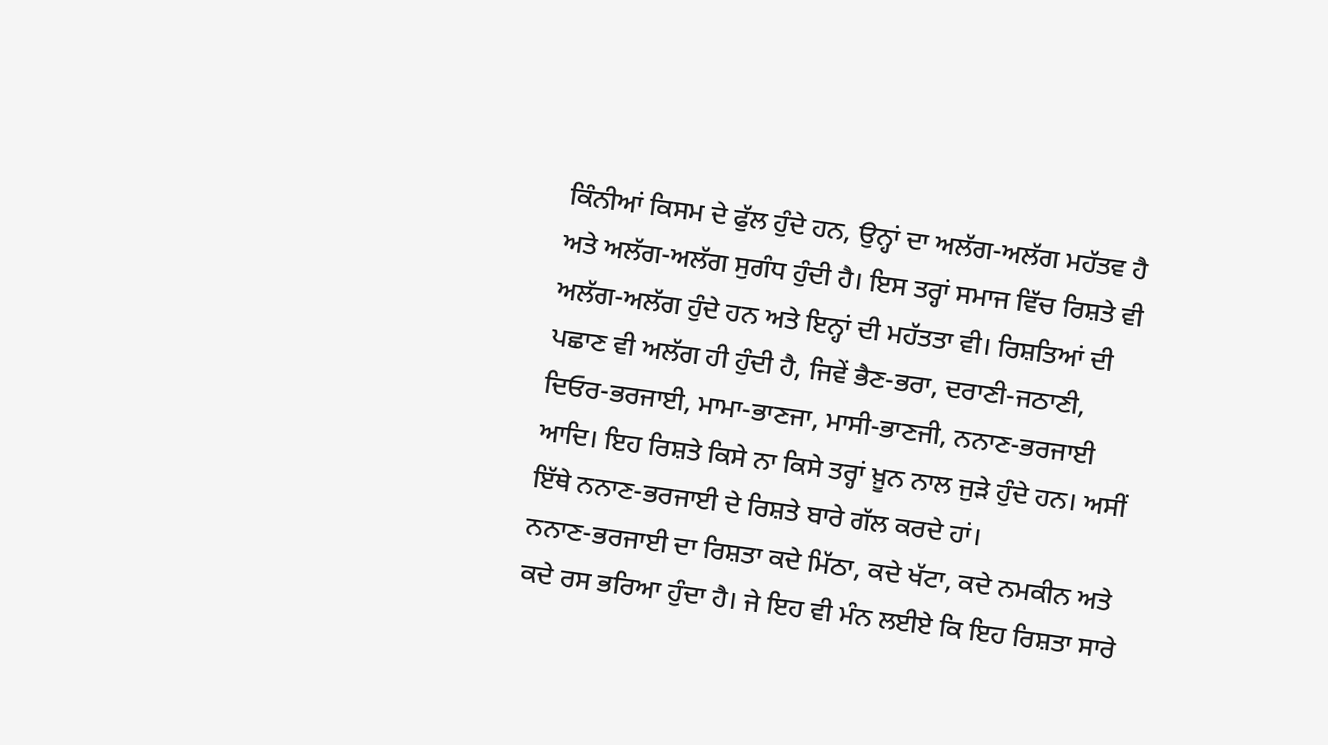ਕਿੰਨੀਆਂ ਕਿਸਮ ਦੇ ਫੁੱਲ ਹੁੰਦੇ ਹਨ, ਉਨ੍ਹਾਂ ਦਾ ਅਲੱਗ-ਅਲੱਗ ਮਹੱਤਵ ਹੈ ਅਤੇ ਅਲੱਗ-ਅਲੱਗ ਸੁਗੰਧ ਹੁੰਦੀ ਹੈ। ਇਸ ਤਰ੍ਹਾਂ ਸਮਾਜ ਵਿੱਚ ਰਿਸ਼ਤੇ ਵੀ ਅਲੱਗ-ਅਲੱਗ ਹੁੰਦੇ ਹਨ ਅਤੇ ਇਨ੍ਹਾਂ ਦੀ ਮਹੱਤਤਾ ਵੀ। ਰਿਸ਼ਤਿਆਂ ਦੀ ਪਛਾਣ ਵੀ ਅਲੱਗ ਹੀ ਹੁੰਦੀ ਹੈ, ਜਿਵੇਂ ਭੈਣ-ਭਰਾ, ਦਰਾਣੀ-ਜਠਾਣੀ, ਦਿਓਰ-ਭਰਜਾਈ, ਮਾਮਾ-ਭਾਣਜਾ, ਮਾਸੀ-ਭਾਣਜੀ, ਨਨਾਣ-ਭਰਜਾਈ ਆਦਿ। ਇਹ ਰਿਸ਼ਤੇ ਕਿਸੇ ਨਾ ਕਿਸੇ ਤਰ੍ਹਾਂ ਖ਼ੂਨ ਨਾਲ ਜੁੜੇ ਹੁੰਦੇ ਹਨ। ਅਸੀਂ ਇੱਥੇ ਨਨਾਣ-ਭਰਜਾਈ ਦੇ ਰਿਸ਼ਤੇ ਬਾਰੇ ਗੱਲ ਕਰਦੇ ਹਾਂ।
ਨਨਾਣ-ਭਰਜਾਈ ਦਾ ਰਿਸ਼ਤਾ ਕਦੇ ਮਿੱਠਾ, ਕਦੇ ਖੱਟਾ, ਕਦੇ ਨਮਕੀਨ ਅਤੇ ਕਦੇ ਰਸ ਭਰਿਆ ਹੁੰਦਾ ਹੈ। ਜੇ ਇਹ ਵੀ ਮੰਨ ਲਈਏ ਕਿ ਇਹ ਰਿਸ਼ਤਾ ਸਾਰੇ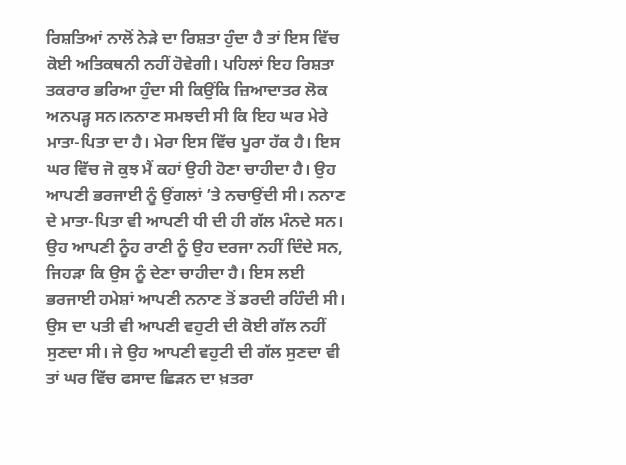ਰਿਸ਼ਤਿਆਂ ਨਾਲੋਂ ਨੇੜੇ ਦਾ ਰਿਸ਼ਤਾ ਹੁੰਦਾ ਹੈ ਤਾਂ ਇਸ ਵਿੱਚ ਕੋਈ ਅਤਿਕਥਨੀ ਨਹੀਂ ਹੋਵੇਗੀ। ਪਹਿਲਾਂ ਇਹ ਰਿਸ਼ਤਾ ਤਕਰਾਰ ਭਰਿਆ ਹੁੰਦਾ ਸੀ ਕਿਉਂਕਿ ਜ਼ਿਆਦਾਤਰ ਲੋਕ ਅਨਪੜ੍ਹ ਸਨ।ਨਨਾਣ ਸਮਝਦੀ ਸੀ ਕਿ ਇਹ ਘਰ ਮੇਰੇ ਮਾਤਾ-ਪਿਤਾ ਦਾ ਹੈ। ਮੇਰਾ ਇਸ ਵਿੱਚ ਪੂਰਾ ਹੱਕ ਹੈ। ਇਸ ਘਰ ਵਿੱਚ ਜੋ ਕੁਝ ਮੈਂ ਕਹਾਂ ਉਹੀ ਹੋਣਾ ਚਾਹੀਦਾ ਹੈ। ਉਹ ਆਪਣੀ ਭਰਜਾਈ ਨੂੰ ਉਂਗਲਾਂ ’ਤੇ ਨਚਾਉਂਦੀ ਸੀ। ਨਨਾਣ ਦੇ ਮਾਤਾ-ਪਿਤਾ ਵੀ ਆਪਣੀ ਧੀ ਦੀ ਹੀ ਗੱਲ ਮੰਨਦੇ ਸਨ। ਉਹ ਆਪਣੀ ਨੂੰਹ ਰਾਣੀ ਨੂੰ ਉਹ ਦਰਜਾ ਨਹੀਂ ਦਿੰਦੇ ਸਨ, ਜਿਹੜਾ ਕਿ ਉਸ ਨੂੰ ਦੇਣਾ ਚਾਹੀਦਾ ਹੈ। ਇਸ ਲਈ ਭਰਜਾਈ ਹਮੇਸ਼ਾਂ ਆਪਣੀ ਨਨਾਣ ਤੋਂ ਡਰਦੀ ਰਹਿੰਦੀ ਸੀ। ਉਸ ਦਾ ਪਤੀ ਵੀ ਆਪਣੀ ਵਹੁਟੀ ਦੀ ਕੋਈ ਗੱਲ ਨਹੀਂ ਸੁਣਦਾ ਸੀ। ਜੇ ਉਹ ਆਪਣੀ ਵਹੁਟੀ ਦੀ ਗੱਲ ਸੁਣਦਾ ਵੀ ਤਾਂ ਘਰ ਵਿੱਚ ਫਸਾਦ ਛਿੜਨ ਦਾ ਖ਼ਤਰਾ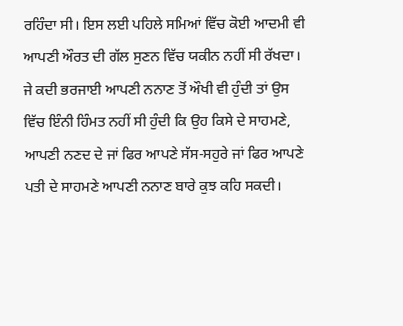ਰਹਿੰਦਾ ਸੀ। ਇਸ ਲਈ ਪਹਿਲੇ ਸਮਿਆਂ ਵਿੱਚ ਕੋਈ ਆਦਮੀ ਵੀ ਆਪਣੀ ਔਰਤ ਦੀ ਗੱਲ ਸੁਣਨ ਵਿੱਚ ਯਕੀਨ ਨਹੀਂ ਸੀ ਰੱਖਦਾ।
ਜੇ ਕਦੀ ਭਰਜਾਈ ਆਪਣੀ ਨਨਾਣ ਤੋਂ ਔਖੀ ਵੀ ਹੁੰਦੀ ਤਾਂ ਉਸ ਵਿੱਚ ਇੰਨੀ ਹਿੰਮਤ ਨਹੀਂ ਸੀ ਹੁੰਦੀ ਕਿ ਉਹ ਕਿਸੇ ਦੇ ਸਾਹਮਣੇ, ਆਪਣੀ ਨਣਦ ਦੇ ਜਾਂ ਫਿਰ ਆਪਣੇ ਸੱਸ-ਸਹੁਰੇ ਜਾਂ ਫਿਰ ਆਪਣੇ ਪਤੀ ਦੇ ਸਾਹਮਣੇ ਆਪਣੀ ਨਨਾਣ ਬਾਰੇ ਕੁਝ ਕਹਿ ਸਕਦੀ।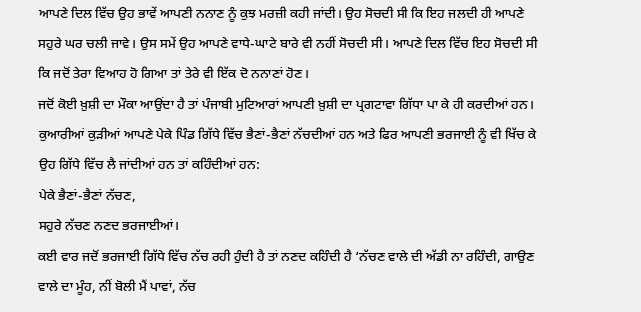ਆਪਣੇ ਦਿਲ ਵਿੱਚ ਉਹ ਭਾਵੇਂ ਆਪਣੀ ਨਨਾਣ ਨੂੰ ਕੁਝ ਮਰਜ਼ੀ ਕਹੀ ਜਾਂਦੀ। ਉਹ ਸੋਚਦੀ ਸੀ ਕਿ ਇਹ ਜਲਦੀ ਹੀ ਆਪਣੇ ਸਹੁਰੇ ਘਰ ਚਲੀ ਜਾਵੇ। ਉਸ ਸਮੇਂ ਉਹ ਆਪਣੇ ਵਾਧੇ-ਘਾਟੇ ਬਾਰੇ ਵੀ ਨਹੀਂ ਸੋਚਦੀ ਸੀ। ਆਪਣੇ ਦਿਲ ਵਿੱਚ ਇਹ ਸੋਚਦੀ ਸੀ ਕਿ ਜਦੋਂ ਤੇਰਾ ਵਿਆਹ ਹੋ ਗਿਆ ਤਾਂ ਤੇਰੇ ਵੀ ਇੱਕ ਦੋ ਨਨਾਣਾਂ ਹੋਣ।
ਜਦੋਂ ਕੋਈ ਖ਼ੁਸ਼ੀ ਦਾ ਮੌਕਾ ਆਉਂਦਾ ਹੈ ਤਾਂ ਪੰਜਾਬੀ ਮੁਟਿਆਰਾਂ ਆਪਣੀ ਖ਼ੁਸ਼ੀ ਦਾ ਪ੍ਰਗਟਾਵਾ ਗਿੱਧਾ ਪਾ ਕੇ ਹੀ ਕਰਦੀਆਂ ਹਨ। ਕੁਆਰੀਆਂ ਕੁੜੀਆਂ ਆਪਣੇ ਪੇਕੇ ਪਿੰਡ ਗਿੱਧੇ ਵਿੱਚ ਭੈਣਾਂ-ਭੈਣਾਂ ਨੱਚਦੀਆਂ ਹਨ ਅਤੇ ਫਿਰ ਆਪਣੀ ਭਰਜਾਈ ਨੂੰ ਵੀ ਖਿੱਚ ਕੇ ਉਹ ਗਿੱਧੇ ਵਿੱਚ ਲੈ ਜਾਂਦੀਆਂ ਹਨ ਤਾਂ ਕਹਿੰਦੀਆਂ ਹਨ:
ਪੇਕੇ ਭੈਣਾਂ-ਭੈਣਾਂ ਨੱਚਣ,
ਸਹੁਰੇ ਨੱਚਣ ਨਣਦ ਭਰਜਾਈਆਂ।
ਕਈ ਵਾਰ ਜਦੋਂ ਭਰਜਾਈ ਗਿੱਧੇ ਵਿੱਚ ਨੱਚ ਰਹੀ ਹੁੰਦੀ ਹੈ ਤਾਂ ਨਣਦ ਕਹਿੰਦੀ ਹੈ ‘ਨੱਚਣ ਵਾਲੇ ਦੀ ਅੱਡੀ ਨਾ ਰਹਿੰਦੀ, ਗਾਉਣ ਵਾਲੇ ਦਾ ਮੂੰਹ, ਨੀਂ ਬੋਲੀ ਮੈਂ ਪਾਵਾਂ, ਨੱਚ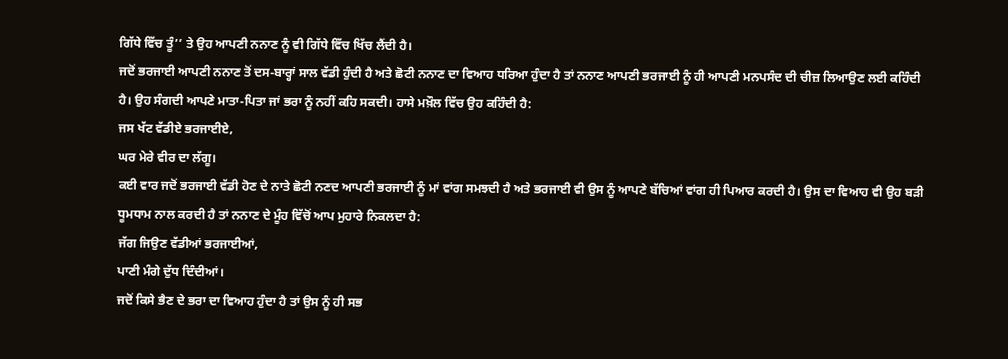ਗਿੱਧੇ ਵਿੱਚ ਤੂੰ’’ ਤੇ ਉਹ ਆਪਣੀ ਨਨਾਣ ਨੂੰ ਵੀ ਗਿੱਧੇ ਵਿੱਚ ਖਿੱਚ ਲੈਂਦੀ ਹੈ।
ਜਦੋਂ ਭਰਜਾਈ ਆਪਣੀ ਨਨਾਣ ਤੋਂ ਦਸ-ਬਾਰ੍ਹਾਂ ਸਾਲ ਵੱਡੀ ਹੁੰਦੀ ਹੈ ਅਤੇ ਛੋਟੀ ਨਨਾਣ ਦਾ ਵਿਆਹ ਧਰਿਆ ਹੁੰਦਾ ਹੈ ਤਾਂ ਨਨਾਣ ਆਪਣੀ ਭਰਜਾਈ ਨੂੰ ਹੀ ਆਪਣੀ ਮਨਪਸੰਦ ਦੀ ਚੀਜ਼ ਲਿਆਉਣ ਲਈ ਕਹਿੰਦੀ ਹੈ। ਉਹ ਸੰਗਦੀ ਆਪਣੇ ਮਾਤਾ-ਪਿਤਾ ਜਾਂ ਭਰਾ ਨੂੰ ਨਹੀਂ ਕਹਿ ਸਕਦੀ। ਹਾਸੇ ਮਖ਼ੌਲ ਵਿੱਚ ਉਹ ਕਹਿੰਦੀ ਹੈ:
ਜਸ ਖੱਟ ਵੱਡੀਏ ਭਰਜਾਈਏ,
ਘਰ ਮੇਰੇ ਵੀਰ ਦਾ ਲੱਗੂ।
ਕਈ ਵਾਰ ਜਦੋਂ ਭਰਜਾਈ ਵੱਡੀ ਹੋਣ ਦੇ ਨਾਤੇ ਛੋਟੀ ਨਣਦ ਆਪਣੀ ਭਰਜਾਈ ਨੂੰ ਮਾਂ ਵਾਂਗ ਸਮਝਦੀ ਹੈ ਅਤੇ ਭਰਜਾਈ ਵੀ ਉਸ ਨੂੰ ਆਪਣੇ ਬੱਚਿਆਂ ਵਾਂਗ ਹੀ ਪਿਆਰ ਕਰਦੀ ਹੈ। ਉਸ ਦਾ ਵਿਆਹ ਵੀ ਉਹ ਬੜੀ ਧੂਮਧਾਮ ਨਾਲ ਕਰਦੀ ਹੈ ਤਾਂ ਨਨਾਣ ਦੇ ਮੂੰਹ ਵਿੱਚੋਂ ਆਪ ਮੁਹਾਰੇ ਨਿਕਲਦਾ ਹੈ:
ਜੱਗ ਜਿਉਣ ਵੱਡੀਆਂ ਭਰਜਾਈਆਂ,
ਪਾਣੀ ਮੰਗੇ ਦੁੱਧ ਦਿੰਦੀਆਂ।
ਜਦੋਂ ਕਿਸੇ ਭੈਣ ਦੇ ਭਰਾ ਦਾ ਵਿਆਹ ਹੁੰਦਾ ਹੈ ਤਾਂ ਉਸ ਨੂੰ ਹੀ ਸਭ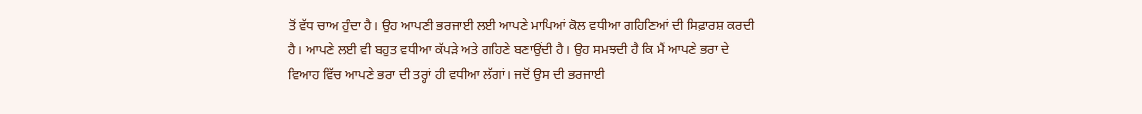ਤੋਂ ਵੱਧ ਚਾਅ ਹੁੰਦਾ ਹੈ। ਉਹ ਆਪਣੀ ਭਰਜਾਈ ਲਈ ਆਪਣੇ ਮਾਪਿਆਂ ਕੋਲ ਵਧੀਆ ਗਹਿਣਿਆਂ ਦੀ ਸਿਫ਼ਾਰਸ਼ ਕਰਦੀ ਹੈ। ਆਪਣੇ ਲਈ ਵੀ ਬਹੁਤ ਵਧੀਆ ਕੱਪੜੇ ਅਤੇ ਗਹਿਣੇ ਬਣਾਉਂਦੀ ਹੈ। ਉਹ ਸਮਝਦੀ ਹੈ ਕਿ ਮੈਂ ਆਪਣੇ ਭਰਾ ਦੇ ਵਿਆਹ ਵਿੱਚ ਆਪਣੇ ਭਰਾ ਦੀ ਤਰ੍ਹਾਂ ਹੀ ਵਧੀਆ ਲੱਗਾਂ। ਜਦੋਂ ਉਸ ਦੀ ਭਰਜਾਈ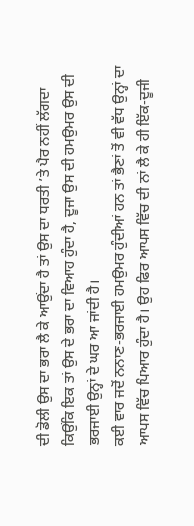ਦੀ ਡੋਲੀ ਉਸ ਦਾ ਭਰਾ ਲੈ ਕੇ ਆਉਂਦਾ ਹੈ ਤਾਂ ਉਸ ਦਾ ਧਰਤੀ ’ਤੇ ਪੈਰ ਨਹੀਂ ਲੱਗਦਾ ਕਿਉਂਕਿ ਇਕ ਤਾਂ ਉਸ ਦੇ ਭਰਾ ਦਾ ਵਿਆਹ ਹੁੰਦਾ ਹੈ, ਦੂਜਾ ਉਸ ਦੀ ਹਮਉਮਰ ਉਸ ਦੀ ਭਰਜਾਈ ਉਨ੍ਹਾਂ ਦੇ ਘਰ ਆ ਜਾਂਦੀ ਹੈ।
ਕਈ ਵਾਰ ਜਦੋਂ ਨਨਾਣ-ਭਰਜਾਈ ਹਮਉਮਰ ਹੁੰਦੀਆਂ ਹਨ ਤਾਂ ਭੈਣਾਂ ਤੋਂ ਵੀ ਵੱਧ ਉਨ੍ਹਾਂ ਦਾ ਆਪਸ ਵਿੱਚ ਪਿਆਰ ਹੁੰਦਾ ਹੈ। ਉਹ ਫਿਰ ਆਪਸ ਵਿੱਚ ਦੀ ਨਾਂ ਲੈ ਕੇ ਹੀ ਇੱਕ-ਦੂਜੀ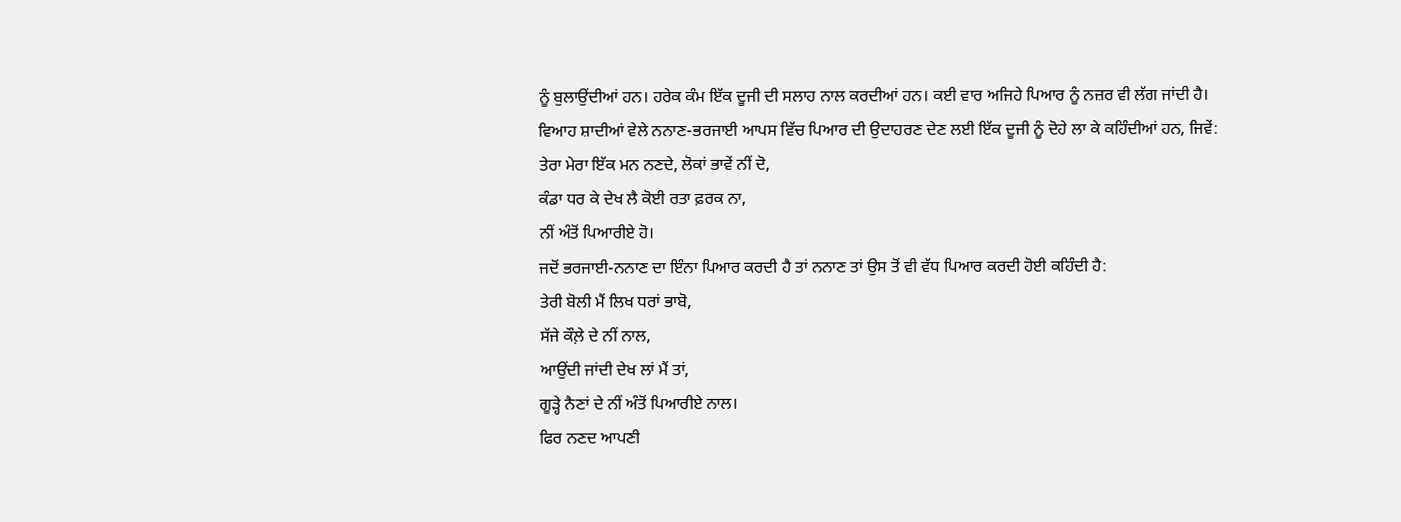ਨੂੰ ਬੁਲਾਉਂਦੀਆਂ ਹਨ। ਹਰੇਕ ਕੰਮ ਇੱਕ ਦੂਜੀ ਦੀ ਸਲਾਹ ਨਾਲ ਕਰਦੀਆਂ ਹਨ। ਕਈ ਵਾਰ ਅਜਿਹੇ ਪਿਆਰ ਨੂੰ ਨਜ਼ਰ ਵੀ ਲੱਗ ਜਾਂਦੀ ਹੈ।
ਵਿਆਹ ਸ਼ਾਦੀਆਂ ਵੇਲੇ ਨਨਾਣ-ਭਰਜਾਈ ਆਪਸ ਵਿੱਚ ਪਿਆਰ ਦੀ ਉਦਾਹਰਣ ਦੇਣ ਲਈ ਇੱਕ ਦੂਜੀ ਨੂੰ ਦੋਹੇ ਲਾ ਕੇ ਕਹਿੰਦੀਆਂ ਹਨ, ਜਿਵੇਂ:
ਤੇਰਾ ਮੇਰਾ ਇੱਕ ਮਨ ਨਣਦੇ, ਲੋਕਾਂ ਭਾਵੇਂ ਨੀਂ ਦੋ,
ਕੰਡਾ ਧਰ ਕੇ ਦੇਖ ਲੈ ਕੋਈ ਰਤਾ ਫ਼ਰਕ ਨਾ,
ਨੀਂ ਅੰਤੋਂ ਪਿਆਰੀਏ ਹੋ।
ਜਦੋਂ ਭਰਜਾਈ-ਨਨਾਣ ਦਾ ਇੰਨਾ ਪਿਆਰ ਕਰਦੀ ਹੈ ਤਾਂ ਨਨਾਣ ਤਾਂ ਉਸ ਤੋਂ ਵੀ ਵੱਧ ਪਿਆਰ ਕਰਦੀ ਹੋਈ ਕਹਿੰਦੀ ਹੈ:
ਤੇਰੀ ਬੋਲੀ ਮੈਂ ਲਿਖ ਧਰਾਂ ਭਾਬੋ,
ਸੱਜੇ ਕੌਲ਼ੇ ਦੇ ਨੀਂ ਨਾਲ,
ਆਉਂਦੀ ਜਾਂਦੀ ਦੇਖ ਲਾਂ ਮੈਂ ਤਾਂ,
ਗੂੜ੍ਹੇ ਨੈਣਾਂ ਦੇ ਨੀਂ ਅੰਤੋਂ ਪਿਆਰੀਏ ਨਾਲ।
ਫਿਰ ਨਣਦ ਆਪਣੀ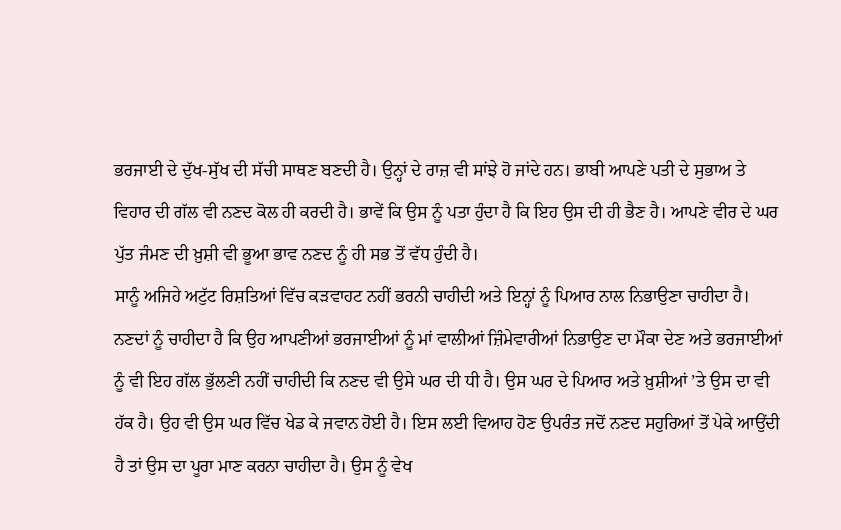ਭਰਜਾਈ ਦੇ ਦੁੱਖ-ਸੁੱਖ ਦੀ ਸੱਚੀ ਸਾਥਣ ਬਣਦੀ ਹੈ। ਉਨ੍ਹਾਂ ਦੇ ਰਾਜ਼ ਵੀ ਸਾਂਝੇ ਹੋ ਜਾਂਦੇ ਹਨ। ਭਾਬੀ ਆਪਣੇ ਪਤੀ ਦੇ ਸੁਭਾਅ ਤੇ ਵਿਹਾਰ ਦੀ ਗੱਲ ਵੀ ਨਣਦ ਕੋਲ ਹੀ ਕਰਦੀ ਹੈ। ਭਾਵੇਂ ਕਿ ਉਸ ਨੂੰ ਪਤਾ ਹੁੰਦਾ ਹੈ ਕਿ ਇਹ ਉਸ ਦੀ ਹੀ ਭੈਣ ਹੈ। ਆਪਣੇ ਵੀਰ ਦੇ ਘਰ ਪੁੱਤ ਜੰਮਣ ਦੀ ਖ਼ੁਸ਼ੀ ਵੀ ਭੂਆ ਭਾਵ ਨਣਦ ਨੂੰ ਹੀ ਸਭ ਤੋਂ ਵੱਧ ਹੁੰਦੀ ਹੈ।
ਸਾਨੂੰ ਅਜਿਹੇ ਅਟੁੱਟ ਰਿਸ਼ਤਿਆਂ ਵਿੱਚ ਕੜਵਾਹਟ ਨਹੀਂ ਭਰਨੀ ਚਾਹੀਦੀ ਅਤੇ ਇਨ੍ਹਾਂ ਨੂੰ ਪਿਆਰ ਨਾਲ ਨਿਭਾਉਣਾ ਚਾਹੀਦਾ ਹੈ। ਨਣਦਾਂ ਨੂੰ ਚਾਹੀਦਾ ਹੈ ਕਿ ਉਹ ਆਪਣੀਆਂ ਭਰਜਾਈਆਂ ਨੂੰ ਮਾਂ ਵਾਲੀਆਂ ਜ਼ਿੰਮੇਵਾਰੀਆਂ ਨਿਭਾਉਣ ਦਾ ਮੌਕਾ ਦੇਣ ਅਤੇ ਭਰਜਾਈਆਂ ਨੂੰ ਵੀ ਇਹ ਗੱਲ ਭੁੱਲਣੀ ਨਹੀਂ ਚਾਹੀਦੀ ਕਿ ਨਣਦ ਵੀ ਉਸੇ ਘਰ ਦੀ ਧੀ ਹੈ। ਉਸ ਘਰ ਦੇ ਪਿਆਰ ਅਤੇ ਖ਼ੁਸ਼ੀਆਂ ’ਤੇ ਉਸ ਦਾ ਵੀ ਹੱਕ ਹੈ। ਉਹ ਵੀ ਉਸ ਘਰ ਵਿੱਚ ਖੇਡ ਕੇ ਜਵਾਨ ਹੋਈ ਹੈ। ਇਸ ਲਈ ਵਿਆਹ ਹੋਣ ਉਪਰੰਤ ਜਦੋਂ ਨਣਦ ਸਹੁਰਿਆਂ ਤੋਂ ਪੇਕੇ ਆਉਂਦੀ ਹੈ ਤਾਂ ਉਸ ਦਾ ਪੂਰਾ ਮਾਣ ਕਰਨਾ ਚਾਹੀਦਾ ਹੈ। ਉਸ ਨੂੰ ਵੇਖ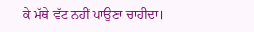ਕੇ ਮੱਥੇ ਵੱਟ ਨਹੀਂ ਪਾਉਣਾ ਚਾਹੀਦਾ।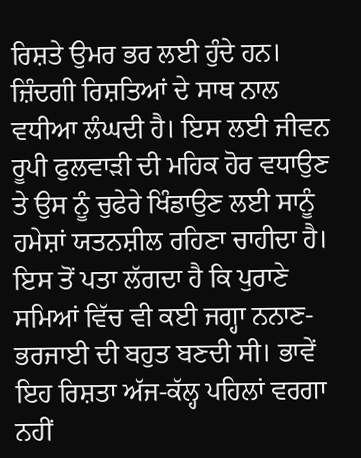ਰਿਸ਼ਤੇ ਉਮਰ ਭਰ ਲਈ ਹੁੰਦੇ ਹਨ। ਜ਼ਿੰਦਗੀ ਰਿਸ਼ਤਿਆਂ ਦੇ ਸਾਥ ਨਾਲ ਵਧੀਆ ਲੰਘਦੀ ਹੈ। ਇਸ ਲਈ ਜੀਵਨ ਰੂਪੀ ਫੁਲਵਾੜੀ ਦੀ ਮਹਿਕ ਹੋਰ ਵਧਾਉਣ ਤੇ ਉਸ ਨੂੰ ਚੁਫੇਰੇ ਖਿੰਡਾਉਣ ਲਈ ਸਾਨੂੰ ਹਮੇਸ਼ਾਂ ਯਤਨਸ਼ੀਲ ਰਹਿਣਾ ਚਾਹੀਦਾ ਹੈ।
ਇਸ ਤੋਂ ਪਤਾ ਲੱਗਦਾ ਹੈ ਕਿ ਪੁਰਾਣੇ ਸਮਿਆਂ ਵਿੱਚ ਵੀ ਕਈ ਜਗ੍ਹਾ ਨਨਾਣ-ਭਰਜਾਈ ਦੀ ਬਹੁਤ ਬਣਦੀ ਸੀ। ਭਾਵੇਂ ਇਹ ਰਿਸ਼ਤਾ ਅੱਜ-ਕੱਲ੍ਹ ਪਹਿਲਾਂ ਵਰਗਾ ਨਹੀਂ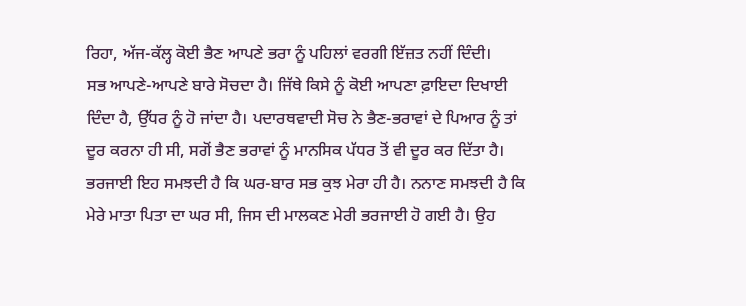ਰਿਹਾ, ਅੱਜ-ਕੱਲ੍ਹ ਕੋਈ ਭੈਣ ਆਪਣੇ ਭਰਾ ਨੂੰ ਪਹਿਲਾਂ ਵਰਗੀ ਇੱਜ਼ਤ ਨਹੀਂ ਦਿੰਦੀ।
ਸਭ ਆਪਣੇ-ਆਪਣੇ ਬਾਰੇ ਸੋਚਦਾ ਹੈ। ਜਿੱਥੇ ਕਿਸੇ ਨੂੰ ਕੋਈ ਆਪਣਾ ਫ਼ਾਇਦਾ ਦਿਖਾਈ ਦਿੰਦਾ ਹੈ, ਉੱਧਰ ਨੂੰ ਹੋ ਜਾਂਦਾ ਹੈ। ਪਦਾਰਥਵਾਦੀ ਸੋਚ ਨੇ ਭੈਣ-ਭਰਾਵਾਂ ਦੇ ਪਿਆਰ ਨੂੰ ਤਾਂ ਦੂਰ ਕਰਨਾ ਹੀ ਸੀ, ਸਗੋਂ ਭੈਣ ਭਰਾਵਾਂ ਨੂੰ ਮਾਨਸਿਕ ਪੱਧਰ ਤੋਂ ਵੀ ਦੂਰ ਕਰ ਦਿੱਤਾ ਹੈ। ਭਰਜਾਈ ਇਹ ਸਮਝਦੀ ਹੈ ਕਿ ਘਰ-ਬਾਰ ਸਭ ਕੁਝ ਮੇਰਾ ਹੀ ਹੈ। ਨਨਾਣ ਸਮਝਦੀ ਹੈ ਕਿ ਮੇਰੇ ਮਾਤਾ ਪਿਤਾ ਦਾ ਘਰ ਸੀ, ਜਿਸ ਦੀ ਮਾਲਕਣ ਮੇਰੀ ਭਰਜਾਈ ਹੋ ਗਈ ਹੈ। ਉਹ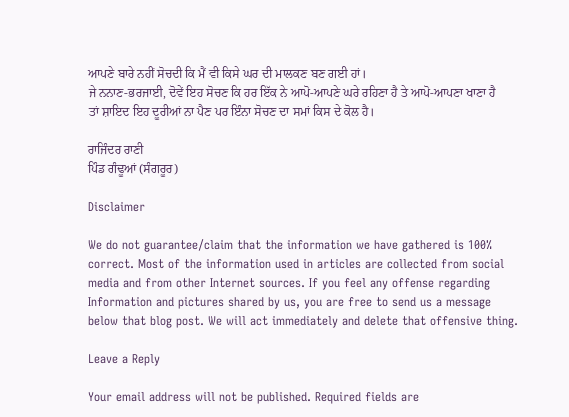ਆਪਣੇ ਬਾਰੇ ਨਹੀਂ ਸੋਚਦੀ ਕਿ ਮੈਂ ਵੀ ਕਿਸੇ ਘਰ ਦੀ ਮਾਲਕਣ ਬਣ ਗਈ ਹਾਂ।
ਜੇ ਨਨਾਣ-ਭਰਜਾਈ, ਦੋਵੇਂ ਇਹ ਸੋਚਣ ਕਿ ਹਰ ਇੱਕ ਨੇ ਆਪੋ-ਆਪਣੇ ਘਰੇ ਰਹਿਣਾ ਹੈ ਤੇ ਆਪੋ-ਆਪਣਾ ਖਾਣਾ ਹੈ ਤਾਂ ਸ਼ਾਇਦ ਇਹ ਦੂਰੀਆਂ ਨਾ ਪੈਣ ਪਰ ਇੰਨਾ ਸੋਚਣ ਦਾ ਸਮਾਂ ਕਿਸ ਦੇ ਕੋਲ ਹੈ।

ਰਾਜਿੰਦਰ ਰਾਣੀ
ਪਿੰਡ ਗੰਢੂਆਂ (ਸੰਗਰੂਰ)

Disclaimer

We do not guarantee/claim that the information we have gathered is 100% correct. Most of the information used in articles are collected from social media and from other Internet sources. If you feel any offense regarding Information and pictures shared by us, you are free to send us a message below that blog post. We will act immediately and delete that offensive thing.

Leave a Reply

Your email address will not be published. Required fields are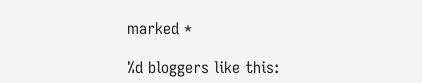marked *

%d bloggers like this: